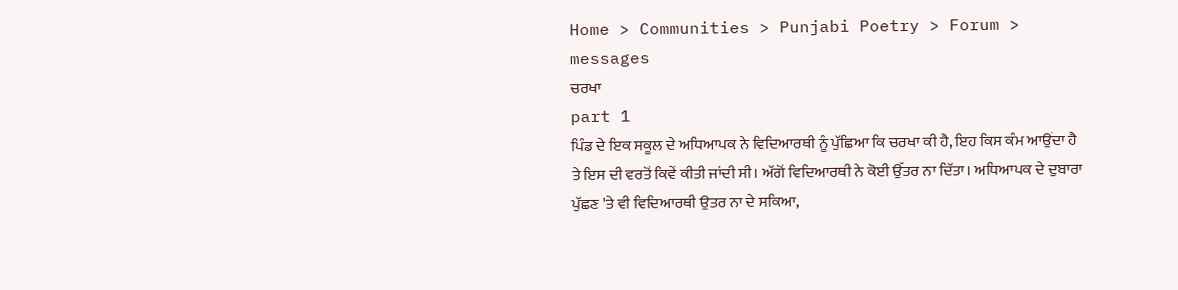Home > Communities > Punjabi Poetry > Forum > messages
ਚਰਖਾ
part 1
ਪਿੰਡ ਦੇ ਇਕ ਸਕੂਲ ਦੇ ਅਧਿਆਪਕ ਨੇ ਵਿਦਿਆਰਥੀ ਨੂੰ ਪੁੱਛਿਆ ਕਿ ਚਰਖਾ ਕੀ ਹੈ, ਇਹ ਕਿਸ ਕੰਮ ਆਉਂਦਾ ਹੈ ਤੇ ਇਸ ਦੀ ਵਰਤੋਂ ਕਿਵੇਂ ਕੀਤੀ ਜਾਂਦੀ ਸੀ। ਅੱਗੋਂ ਵਿਦਿਆਰਥੀ ਨੇ ਕੋਈ ਉੱਤਰ ਨਾ ਦਿੱਤਾ। ਅਧਿਆਪਕ ਦੇ ਦੁਬਾਰਾ ਪੁੱਛਣ 'ਤੇ ਵੀ ਵਿਦਿਆਰਥੀ ਉਤਰ ਨਾ ਦੇ ਸਕਿਆ,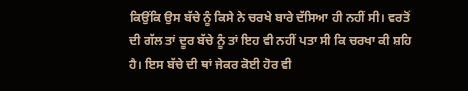ਕਿਉਂਕਿ ਉਸ ਬੱਚੇ ਨੂੰ ਕਿਸੇ ਨੇ ਚਰਖੇ ਬਾਰੇ ਦੱਸਿਆ ਹੀ ਨਹੀਂ ਸੀ। ਵਰਤੋਂ ਦੀ ਗੱਲ ਤਾਂ ਦੂਰ ਬੱਚੇ ਨੂੰ ਤਾਂ ਇਹ ਵੀ ਨਹੀਂ ਪਤਾ ਸੀ ਕਿ ਚਰਖਾ ਕੀ ਸ਼ਹਿ ਹੈ। ਇਸ ਬੱਚੇ ਦੀ ਥਾਂ ਜੇਕਰ ਕੋਈ ਹੋਰ ਵੀ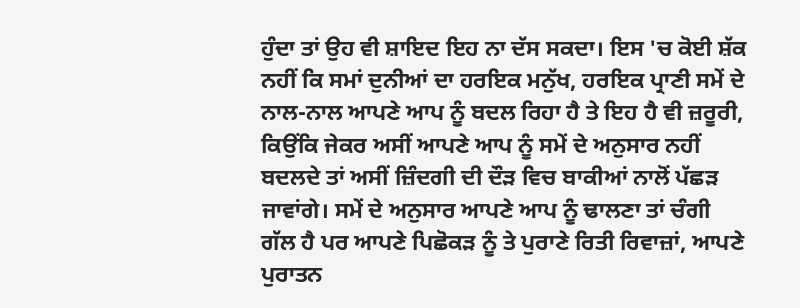ਹੁੰਦਾ ਤਾਂ ਉਹ ਵੀ ਸ਼ਾਇਦ ਇਹ ਨਾ ਦੱਸ ਸਕਦਾ। ਇਸ 'ਚ ਕੋਈ ਸ਼ੱਕ ਨਹੀਂ ਕਿ ਸਮਾਂ ਦੁਨੀਆਂ ਦਾ ਹਰਇਕ ਮਨੁੱਖ, ਹਰਇਕ ਪ੍ਰਾਣੀ ਸਮੇਂ ਦੇ ਨਾਲ-ਨਾਲ ਆਪਣੇ ਆਪ ਨੂੰ ਬਦਲ ਰਿਹਾ ਹੈ ਤੇ ਇਹ ਹੈ ਵੀ ਜ਼ਰੂਰੀ, ਕਿਉਂਕਿ ਜੇਕਰ ਅਸੀਂ ਆਪਣੇ ਆਪ ਨੂੰ ਸਮੇਂ ਦੇ ਅਨੁਸਾਰ ਨਹੀਂ ਬਦਲਦੇ ਤਾਂ ਅਸੀਂ ਜ਼ਿੰਦਗੀ ਦੀ ਦੌੜ ਵਿਚ ਬਾਕੀਆਂ ਨਾਲੋਂ ਪੱਛੜ ਜਾਵਾਂਗੇ। ਸਮੇਂ ਦੇ ਅਨੁਸਾਰ ਆਪਣੇ ਆਪ ਨੂੰ ਢਾਲਣਾ ਤਾਂ ਚੰਗੀ ਗੱਲ ਹੈ ਪਰ ਆਪਣੇ ਪਿਛੋਕੜ ਨੂੰ ਤੇ ਪੁਰਾਣੇ ਰਿਤੀ ਰਿਵਾਜ਼ਾਂ, ਆਪਣੇ ਪੁਰਾਤਨ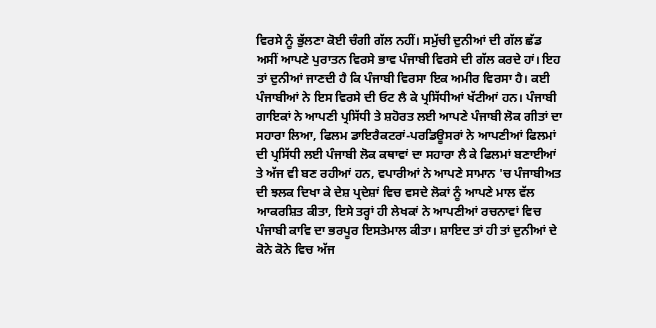ਵਿਰਸੇ ਨੂੰ ਭੁੱਲਣਾ ਕੋਈ ਚੰਗੀ ਗੱਲ ਨਹੀਂ। ਸਮੁੱਚੀ ਦੁਨੀਆਂ ਦੀ ਗੱਲ ਛੱਡ ਅਸੀਂ ਆਪਣੇ ਪੁਰਾਤਨ ਵਿਰਸੇ ਭਾਵ ਪੰਜਾਬੀ ਵਿਰਸੇ ਦੀ ਗੱਲ ਕਰਦੇ ਹਾਂ। ਇਹ ਤਾਂ ਦੁਨੀਆਂ ਜਾਣਦੀ ਹੈ ਕਿ ਪੰਜਾਬੀ ਵਿਰਸਾ ਇਕ ਅਮੀਰ ਵਿਰਸਾ ਹੈ। ਕਈ ਪੰਜਾਬੀਆਂ ਨੇ ਇਸ ਵਿਰਸੇ ਦੀ ਓਟ ਲੈ ਕੇ ਪ੍ਰਸਿੱਧੀਆਂ ਖੱਟੀਆਂ ਹਨ। ਪੰਜਾਬੀ ਗਾਇਕਾਂ ਨੇ ਆਪਣੀ ਪ੍ਰਸਿੱਧੀ ਤੇ ਸ਼ਹੋਰਤ ਲਈ ਆਪਣੇ ਪੰਜਾਬੀ ਲੋਕ ਗੀਤਾਂ ਦਾ ਸਹਾਰਾ ਲਿਆ, ਫਿਲਮ ਡਾਇਰੈਕਟਰਾਂ-ਪਰਡਿਊਸਰਾਂ ਨੇ ਆਪਣੀਆਂ ਫਿਲਮਾਂ ਦੀ ਪ੍ਰਸਿੱਧੀ ਲਈ ਪੰਜਾਬੀ ਲੋਕ ਕਥਾਵਾਂ ਦਾ ਸਹਾਰਾ ਲੈ ਕੇ ਫਿਲਮਾਂ ਬਣਾਈਆਂ ਤੇ ਅੱਜ ਵੀ ਬਣ ਰਹੀਆਂ ਹਨ, ਵਪਾਰੀਆਂ ਨੇ ਆਪਣੇ ਸਾਮਾਨ 'ਚ ਪੰਜਾਬੀਅਤ ਦੀ ਝਲਕ ਦਿਖਾ ਕੇ ਦੇਸ਼ ਪ੍ਰਦੇਸ਼ਾਂ ਵਿਚ ਵਸਦੇ ਲੋਕਾਂ ਨੂੰ ਆਪਣੇ ਮਾਲ ਵੱਲ ਆਕਰਸ਼ਿਤ ਕੀਤਾ, ਇਸੇ ਤਰ੍ਹਾਂ ਹੀ ਲੇਖਕਾਂ ਨੇ ਆਪਣੀਆਂ ਰਚਨਾਵਾਂ ਵਿਚ ਪੰਜਾਬੀ ਕਾਵਿ ਦਾ ਭਰਪੂਰ ਇਸਤੇਮਾਲ ਕੀਤਾ। ਸ਼ਾਇਦ ਤਾਂ ਹੀ ਤਾਂ ਦੁਨੀਆਂ ਦੇ ਕੋਨੇ ਕੋਨੇ ਵਿਚ ਅੱਜ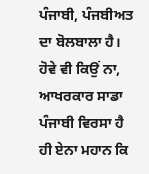ਪੰਜਾਬੀ, ਪੰਜਬੀਅਤ ਦਾ ਬੋਲਬਾਲਾ ਹੈ। ਹੋਵੇ ਵੀ ਕਿਉਂ ਨਾ, ਆਖਰਕਾਰ ਸਾਡਾ ਪੰਜਾਬੀ ਵਿਰਸਾ ਹੈ ਹੀ ਏਨਾ ਮਹਾਨ ਕਿ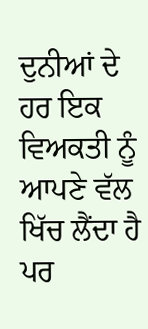ਦੁਨੀਆਂ ਦੇ ਹਰ ਇਕ ਵਿਅਕਤੀ ਨੂੰ ਆਪਣੇ ਵੱਲ ਖਿੱਚ ਲੈਂਦਾ ਹੈ ਪਰ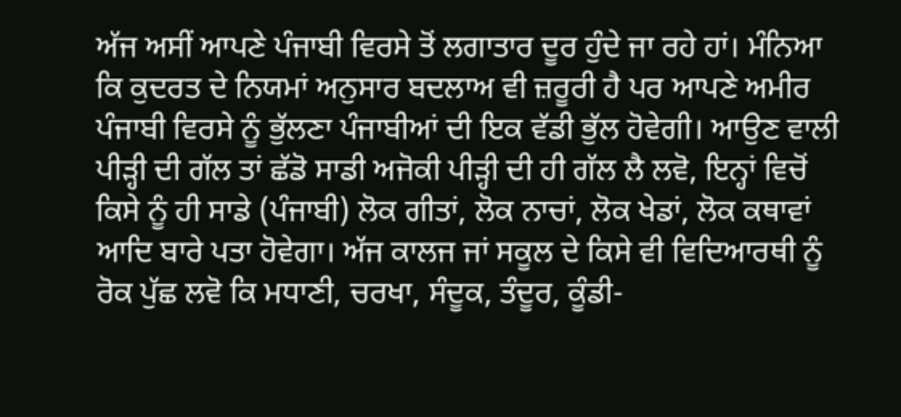ਅੱਜ ਅਸੀਂ ਆਪਣੇ ਪੰਜਾਬੀ ਵਿਰਸੇ ਤੋਂ ਲਗਾਤਾਰ ਦੂਰ ਹੁੰਦੇ ਜਾ ਰਹੇ ਹਾਂ। ਮੰਨਿਆ ਕਿ ਕੁਦਰਤ ਦੇ ਨਿਯਮਾਂ ਅਨੁਸਾਰ ਬਦਲਾਅ ਵੀ ਜ਼ਰੂਰੀ ਹੈ ਪਰ ਆਪਣੇ ਅਮੀਰ ਪੰਜਾਬੀ ਵਿਰਸੇ ਨੂੰ ਭੁੱਲਣਾ ਪੰਜਾਬੀਆਂ ਦੀ ਇਕ ਵੱਡੀ ਭੁੱਲ ਹੋਵੇਗੀ। ਆਉਣ ਵਾਲੀ ਪੀੜ੍ਹੀ ਦੀ ਗੱਲ ਤਾਂ ਛੱਡੋ ਸਾਡੀ ਅਜੋਕੀ ਪੀੜ੍ਹੀ ਦੀ ਹੀ ਗੱਲ ਲੈ ਲਵੋ, ਇਨ੍ਹਾਂ ਵਿਚੋਂ ਕਿਸੇ ਨੂੰ ਹੀ ਸਾਡੇ (ਪੰਜਾਬੀ) ਲੋਕ ਗੀਤਾਂ, ਲੋਕ ਨਾਚਾਂ, ਲੋਕ ਖੇਡਾਂ, ਲੋਕ ਕਥਾਵਾਂ ਆਦਿ ਬਾਰੇ ਪਤਾ ਹੋਵੇਗਾ। ਅੱਜ ਕਾਲਜ ਜਾਂ ਸਕੂਲ ਦੇ ਕਿਸੇ ਵੀ ਵਿਦਿਆਰਥੀ ਨੂੰ ਰੋਕ ਪੁੱਛ ਲਵੋ ਕਿ ਮਧਾਣੀ, ਚਰਖਾ, ਸੰਦੂਕ, ਤੰਦੂਰ, ਕੂੰਡੀ-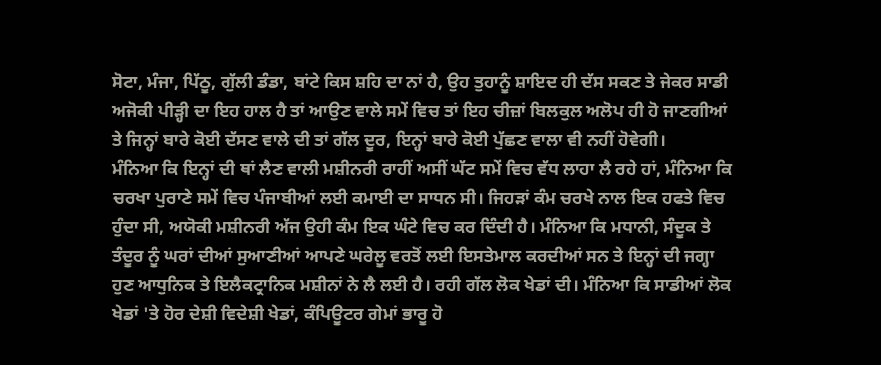ਸੋਟਾ, ਮੰਜਾ, ਪਿੱਠੂ, ਗੁੱਲੀ ਡੰਡਾ, ਬਾਂਟੇ ਕਿਸ ਸ਼ਹਿ ਦਾ ਨਾਂ ਹੈ, ਉਹ ਤੁਹਾਨੂੰ ਸ਼ਾਇਦ ਹੀ ਦੱਸ ਸਕਣ ਤੇ ਜੇਕਰ ਸਾਡੀ ਅਜੋਕੀ ਪੀੜ੍ਹੀ ਦਾ ਇਹ ਹਾਲ ਹੈ ਤਾਂ ਆਉਣ ਵਾਲੇ ਸਮੇਂ ਵਿਚ ਤਾਂ ਇਹ ਚੀਜ਼ਾਂ ਬਿਲਕੁਲ ਅਲੋਪ ਹੀ ਹੋ ਜਾਣਗੀਆਂ ਤੇ ਜਿਨ੍ਹਾਂ ਬਾਰੇ ਕੋਈ ਦੱਸਣ ਵਾਲੇ ਦੀ ਤਾਂ ਗੱਲ ਦੂਰ, ਇਨ੍ਹਾਂ ਬਾਰੇ ਕੋਈ ਪੁੱਛਣ ਵਾਲਾ ਵੀ ਨਹੀਂ ਹੋਵੇਗੀ।
ਮੰਨਿਆ ਕਿ ਇਨ੍ਹਾਂ ਦੀ ਥਾਂ ਲੈਣ ਵਾਲੀ ਮਸ਼ੀਨਰੀ ਰਾਹੀਂ ਅਸੀਂ ਘੱਟ ਸਮੇਂ ਵਿਚ ਵੱਧ ਲਾਹਾ ਲੈ ਰਹੇ ਹਾਂ, ਮੰਨਿਆ ਕਿ ਚਰਖਾ ਪੁਰਾਣੇ ਸਮੇਂ ਵਿਚ ਪੰਜਾਬੀਆਂ ਲਈ ਕਮਾਈ ਦਾ ਸਾਧਨ ਸੀ। ਜਿਹੜਾਂ ਕੰਮ ਚਰਖੇ ਨਾਲ ਇਕ ਹਫਤੇ ਵਿਚ ਹੁੰਦਾ ਸੀ, ਅਯੋਕੀ ਮਸ਼ੀਨਰੀ ਅੱਜ ਉਹੀ ਕੰਮ ਇਕ ਘੰਟੇ ਵਿਚ ਕਰ ਦਿੰਦੀ ਹੈ। ਮੰਨਿਆ ਕਿ ਮਧਾਨੀ, ਸੰਦੂਕ ਤੇ ਤੰਦੂਰ ਨੂੰ ਘਰਾਂ ਦੀਆਂ ਸੁਆਣੀਆਂ ਆਪਣੇ ਘਰੇਲੂ ਵਰਤੋਂ ਲਈ ਇਸਤੇਮਾਲ ਕਰਦੀਆਂ ਸਨ ਤੇ ਇਨ੍ਹਾਂ ਦੀ ਜਗ੍ਹਾ ਹੁਣ ਆਧੁਨਿਕ ਤੇ ਇਲੈਕਟ੍ਰਾਨਿਕ ਮਸ਼ੀਨਾਂ ਨੇ ਲੈ ਲਈ ਹੈ। ਰਹੀ ਗੱਲ ਲੋਕ ਖੇਡਾਂ ਦੀ। ਮੰਨਿਆ ਕਿ ਸਾਡੀਆਂ ਲੋਕ ਖੇਡਾਂ 'ਤੇ ਹੋਰ ਦੇਸ਼ੀ ਵਿਦੇਸ਼ੀ ਖੇਡਾਂ, ਕੰਪਿਊਟਰ ਗੇਮਾਂ ਭਾਰੂ ਹੋ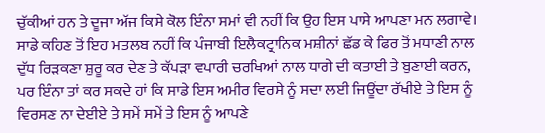ਚੁੱਕੀਆਂ ਹਨ ਤੇ ਦੂਜਾ ਅੱਜ ਕਿਸੇ ਕੋਲ ਇੰਨਾ ਸਮਾਂ ਵੀ ਨਹੀਂ ਕਿ ਉਹ ਇਸ ਪਾਸੇ ਆਪਣਾ ਮਨ ਲਗਾਵੇ। ਸਾਡੇ ਕਹਿਣ ਤੋਂ ਇਹ ਮਤਲਬ ਨਹੀਂ ਕਿ ਪੰਜਾਬੀ ਇਲੈਕਟ੍ਰਾਨਿਕ ਮਸ਼ੀਨਾਂ ਛੱਡ ਕੇ ਫਿਰ ਤੋਂ ਮਧਾਣੀ ਨਾਲ ਦੁੱਧ ਰਿੜਕਣਾ ਸ਼ੁਰੂ ਕਰ ਦੇਣ ਤੇ ਕੱਪੜਾ ਵਪਾਰੀ ਚਰਖਿਆਂ ਨਾਲ ਧਾਗੇ ਦੀ ਕਤਾਈ ਤੇ ਬੁਣਾਈ ਕਰਨ, ਪਰ ਇੰਨਾ ਤਾਂ ਕਰ ਸਕਦੇ ਹਾਂ ਕਿ ਸਾਡੇ ਇਸ ਅਮੀਰ ਵਿਰਸੇ ਨੂੰ ਸਦਾ ਲਈ ਜਿਊਂਦਾ ਰੱਖੀਏ ਤੇ ਇਸ ਨੂੰ ਵਿਰਸਣ ਨਾ ਦੇਈਏ ਤੇ ਸਮੇਂ ਸਮੇਂ ਤੇ ਇਸ ਨੂੰ ਆਪਣੇ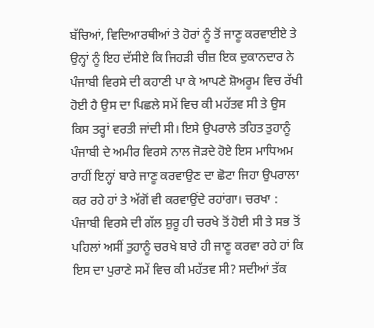ਬੱਚਿਆਂ, ਵਿਦਿਆਰਥੀਆਂ ਤੇ ਹੋਰਾਂ ਨੂੰ ਤੋਂ ਜਾਣੂ ਕਰਵਾਈਏ ਤੇ ਉਨ੍ਹਾਂ ਨੂੰ ਇਹ ਦੱਸੀਏ ਕਿ ਜਿਹੜੀ ਚੀਜ਼ ਇਕ ਦੁਕਾਨਦਾਰ ਨੇ ਪੰਜਾਬੀ ਵਿਰਸੇ ਦੀ ਕਹਾਣੀ ਪਾ ਕੇ ਆਪਣੇ ਸ਼ੋਅਰੂਮ ਵਿਚ ਰੱਖੀ ਹੋਈ ਹੈ ਉਸ ਦਾ ਪਿਛਲੇ ਸਮੇਂ ਵਿਚ ਕੀ ਮਹੱਤਵ ਸੀ ਤੇ ਉਸ ਕਿਸ ਤਰ੍ਹਾਂ ਵਰਤੀ ਜਾਂਦੀ ਸੀ। ਇਸੇ ਉਪਰਾਲੇ ਤਹਿਤ ਤੁਹਾਨੂੰ ਪੰਜਾਬੀ ਦੇ ਅਮੀਰ ਵਿਰਸੇ ਨਾਲ ਜੋੜਦੇ ਹੋਏ ਇਸ ਮਾਧਿਅਮ ਰਾਹੀਂ ਇਨ੍ਹਾਂ ਬਾਰੇ ਜਾਣੂ ਕਰਵਾਉਣ ਦਾ ਛੋਟਾ ਜਿਹਾ ਉਪਰਾਲਾ ਕਰ ਰਹੇ ਹਾਂ ਤੇ ਅੱਗੋਂ ਵੀ ਕਰਵਾਉਂਦੇ ਰਹਾਂਗਾ। ਚਰਖਾ : ਪੰਜਾਬੀ ਵਿਰਸੇ ਦੀ ਗੱਲ ਸ਼ੁਰੂ ਹੀ ਚਰਖੇ ਤੋਂ ਹੋਈ ਸੀ ਤੇ ਸਭ ਤੋਂ ਪਹਿਲਾਂ ਅਸੀਂ ਤੁਹਾਨੂੰ ਚਰਖੇ ਬਾਰੇ ਹੀ ਜਾਣੂ ਕਰਵਾ ਰਹੇ ਹਾਂ ਕਿ ਇਸ ਦਾ ਪੁਰਾਣੇ ਸਮੇਂ ਵਿਚ ਕੀ ਮਹੱਤਵ ਸੀ? ਸਦੀਆਂ ਤੱਕ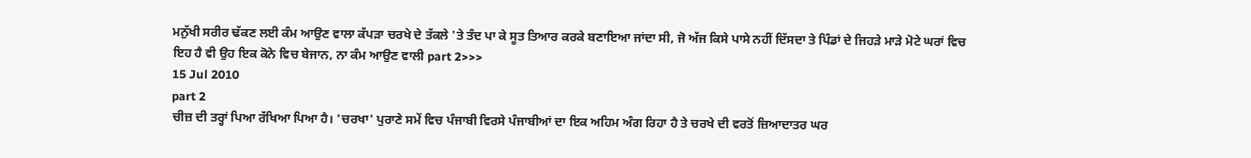ਮਨੁੱਖੀ ਸਰੀਰ ਢੱਕਣ ਲਈ ਕੰਮ ਆਉਣ ਵਾਲਾ ਕੱਪੜਾ ਚਰਖੇ ਦੇ ਤੱਕਲੇ 'ਤੇ ਤੰਦ ਪਾ ਕੇ ਸੂਤ ਤਿਆਰ ਕਰਕੇ ਬਣਾਇਆ ਜਾਂਦਾ ਸੀ, ਜੋ ਅੱਜ ਕਿਸੇ ਪਾਸੇ ਨਹੀਂ ਦਿੱਸਦਾ ਤੇ ਪਿੰਡਾਂ ਦੇ ਜਿਹੜੇ ਮਾੜੇ ਮੋਟੇ ਘਰਾਂ ਵਿਚ ਇਹ ਹੈ ਵੀ ਉਹ ਇਕ ਕੋਨੇ ਵਿਚ ਬੇਜਾਨ, ਨਾ ਕੰਮ ਆਉਣ ਵਾਲੀ part 2>>>
15 Jul 2010
part 2
ਚੀਜ਼ ਦੀ ਤਰ੍ਹਾਂ ਪਿਆ ਰੱਖਿਆ ਪਿਆ ਹੈ। 'ਚਰਖਾ' ਪੁਰਾਣੇ ਸਮੇਂ ਵਿਚ ਪੰਜਾਬੀ ਵਿਰਸੇ ਪੰਜਾਬੀਆਂ ਦਾ ਇਕ ਅਹਿਮ ਅੰਗ ਰਿਹਾ ਹੈ ਤੇ ਚਰਖੇ ਦੀ ਵਰਤੋਂ ਜ਼ਿਆਦਾਤਰ ਘਰ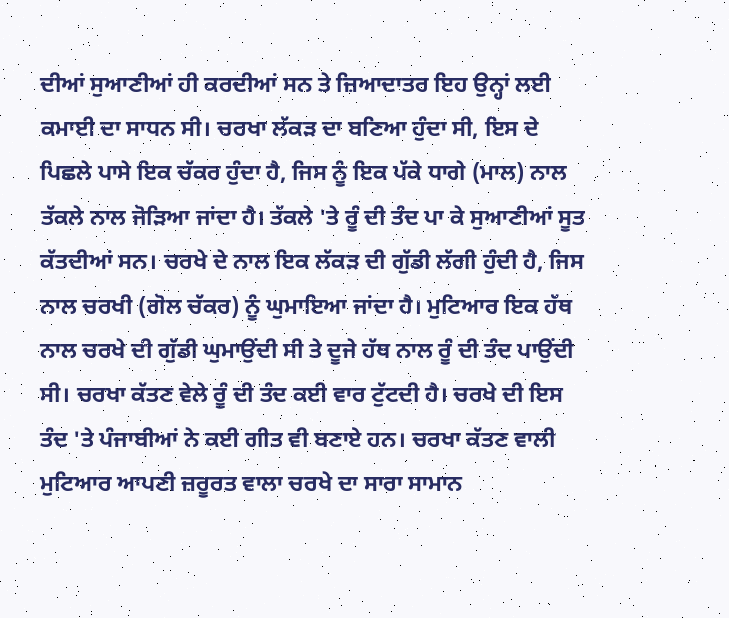ਦੀਆਂ ਸੁਆਣੀਆਂ ਹੀ ਕਰਦੀਆਂ ਸਨ ਤੇ ਜ਼ਿਆਦਾਤਰ ਇਹ ਉਨ੍ਹਾਂ ਲਈ ਕਮਾਈ ਦਾ ਸਾਧਨ ਸੀ। ਚਰਖਾ ਲੱਕੜ ਦਾ ਬਣਿਆ ਹੁੰਦਾ ਸੀ, ਇਸ ਦੇ ਪਿਛਲੇ ਪਾਸੇ ਇਕ ਚੱਕਰ ਹੁੰਦਾ ਹੈ, ਜਿਸ ਨੂੰ ਇਕ ਪੱਕੇ ਧਾਗੇ (ਮਾਲ) ਨਾਲ ਤੱਕਲੇ ਨਾਲ ਜੋੜਿਆ ਜਾਂਦਾ ਹੈ। ਤੱਕਲੇ 'ਤੇ ਰੂੰ ਦੀ ਤੰਦ ਪਾ ਕੇ ਸੁਆਣੀਆਂ ਸੂਤ ਕੱਤਦੀਆਂ ਸਨ। ਚਰਖੇ ਦੇ ਨਾਲ ਇਕ ਲੱਕੜ ਦੀ ਗੁੱਡੀ ਲੱਗੀ ਹੁੰਦੀ ਹੈ, ਜਿਸ ਨਾਲ ਚਰਖੀ (ਗੋਲ ਚੱਕਰ) ਨੂੰ ਘੁਮਾਇਆ ਜਾਂਦਾ ਹੈ। ਮੁਟਿਆਰ ਇਕ ਹੱਥ ਨਾਲ ਚਰਖੇ ਦੀ ਗੁੱਡੀ ਘੁਮਾਉਂਦੀ ਸੀ ਤੇ ਦੂਜੇ ਹੱਥ ਨਾਲ ਰੂੰ ਦੀ ਤੰਦ ਪਾਉਂਦੀ ਸੀ। ਚਰਖਾ ਕੱਤਣ ਵੇਲੇ ਰੂੰ ਦੀ ਤੰਦ ਕਈ ਵਾਰ ਟੁੱਟਦੀ ਹੈ। ਚਰਖੇ ਦੀ ਇਸ ਤੰਦ 'ਤੇ ਪੰਜਾਬੀਆਂ ਨੇ ਕਈ ਗੀਤ ਵੀ ਬਣਾਏ ਹਨ। ਚਰਖਾ ਕੱਤਣ ਵਾਲੀ ਮੁਟਿਆਰ ਆਪਣੀ ਜ਼ਰੂਰਤ ਵਾਲਾ ਚਰਖੇ ਦਾ ਸਾਰਾ ਸਾਮਾਨ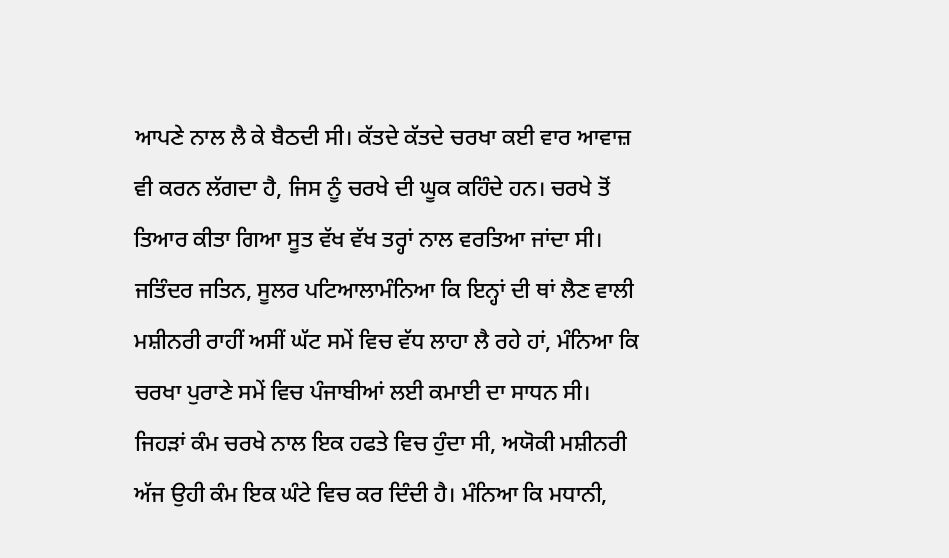ਆਪਣੇ ਨਾਲ ਲੈ ਕੇ ਬੈਠਦੀ ਸੀ। ਕੱਤਦੇ ਕੱਤਦੇ ਚਰਖਾ ਕਈ ਵਾਰ ਆਵਾਜ਼ ਵੀ ਕਰਨ ਲੱਗਦਾ ਹੈ, ਜਿਸ ਨੂੰ ਚਰਖੇ ਦੀ ਘੂਕ ਕਹਿੰਦੇ ਹਨ। ਚਰਖੇ ਤੋਂ ਤਿਆਰ ਕੀਤਾ ਗਿਆ ਸੂਤ ਵੱਖ ਵੱਖ ਤਰ੍ਹਾਂ ਨਾਲ ਵਰਤਿਆ ਜਾਂਦਾ ਸੀ। ਜਤਿੰਦਰ ਜਤਿਨ, ਸੂਲਰ ਪਟਿਆਲਾਮੰਨਿਆ ਕਿ ਇਨ੍ਹਾਂ ਦੀ ਥਾਂ ਲੈਣ ਵਾਲੀ ਮਸ਼ੀਨਰੀ ਰਾਹੀਂ ਅਸੀਂ ਘੱਟ ਸਮੇਂ ਵਿਚ ਵੱਧ ਲਾਹਾ ਲੈ ਰਹੇ ਹਾਂ, ਮੰਨਿਆ ਕਿ ਚਰਖਾ ਪੁਰਾਣੇ ਸਮੇਂ ਵਿਚ ਪੰਜਾਬੀਆਂ ਲਈ ਕਮਾਈ ਦਾ ਸਾਧਨ ਸੀ। ਜਿਹੜਾਂ ਕੰਮ ਚਰਖੇ ਨਾਲ ਇਕ ਹਫਤੇ ਵਿਚ ਹੁੰਦਾ ਸੀ, ਅਯੋਕੀ ਮਸ਼ੀਨਰੀ ਅੱਜ ਉਹੀ ਕੰਮ ਇਕ ਘੰਟੇ ਵਿਚ ਕਰ ਦਿੰਦੀ ਹੈ। ਮੰਨਿਆ ਕਿ ਮਧਾਨੀ,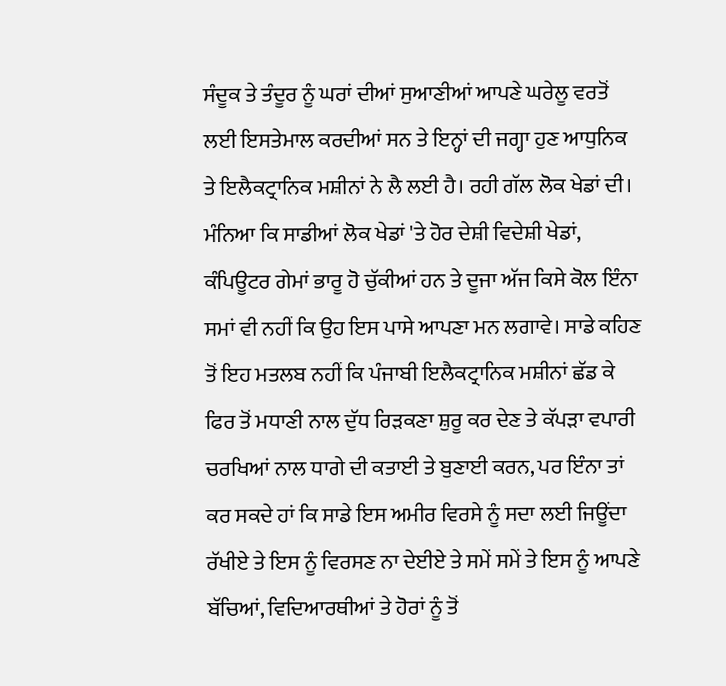ਸੰਦੂਕ ਤੇ ਤੰਦੂਰ ਨੂੰ ਘਰਾਂ ਦੀਆਂ ਸੁਆਣੀਆਂ ਆਪਣੇ ਘਰੇਲੂ ਵਰਤੋਂ ਲਈ ਇਸਤੇਮਾਲ ਕਰਦੀਆਂ ਸਨ ਤੇ ਇਨ੍ਹਾਂ ਦੀ ਜਗ੍ਹਾ ਹੁਣ ਆਧੁਨਿਕ ਤੇ ਇਲੈਕਟ੍ਰਾਨਿਕ ਮਸ਼ੀਨਾਂ ਨੇ ਲੈ ਲਈ ਹੈ। ਰਹੀ ਗੱਲ ਲੋਕ ਖੇਡਾਂ ਦੀ। ਮੰਨਿਆ ਕਿ ਸਾਡੀਆਂ ਲੋਕ ਖੇਡਾਂ 'ਤੇ ਹੋਰ ਦੇਸ਼ੀ ਵਿਦੇਸ਼ੀ ਖੇਡਾਂ, ਕੰਪਿਊਟਰ ਗੇਮਾਂ ਭਾਰੂ ਹੋ ਚੁੱਕੀਆਂ ਹਨ ਤੇ ਦੂਜਾ ਅੱਜ ਕਿਸੇ ਕੋਲ ਇੰਨਾ ਸਮਾਂ ਵੀ ਨਹੀਂ ਕਿ ਉਹ ਇਸ ਪਾਸੇ ਆਪਣਾ ਮਨ ਲਗਾਵੇ। ਸਾਡੇ ਕਹਿਣ ਤੋਂ ਇਹ ਮਤਲਬ ਨਹੀਂ ਕਿ ਪੰਜਾਬੀ ਇਲੈਕਟ੍ਰਾਨਿਕ ਮਸ਼ੀਨਾਂ ਛੱਡ ਕੇ ਫਿਰ ਤੋਂ ਮਧਾਣੀ ਨਾਲ ਦੁੱਧ ਰਿੜਕਣਾ ਸ਼ੁਰੂ ਕਰ ਦੇਣ ਤੇ ਕੱਪੜਾ ਵਪਾਰੀ ਚਰਖਿਆਂ ਨਾਲ ਧਾਗੇ ਦੀ ਕਤਾਈ ਤੇ ਬੁਣਾਈ ਕਰਨ, ਪਰ ਇੰਨਾ ਤਾਂ ਕਰ ਸਕਦੇ ਹਾਂ ਕਿ ਸਾਡੇ ਇਸ ਅਮੀਰ ਵਿਰਸੇ ਨੂੰ ਸਦਾ ਲਈ ਜਿਊਂਦਾ ਰੱਖੀਏ ਤੇ ਇਸ ਨੂੰ ਵਿਰਸਣ ਨਾ ਦੇਈਏ ਤੇ ਸਮੇਂ ਸਮੇਂ ਤੇ ਇਸ ਨੂੰ ਆਪਣੇ ਬੱਚਿਆਂ, ਵਿਦਿਆਰਥੀਆਂ ਤੇ ਹੋਰਾਂ ਨੂੰ ਤੋਂ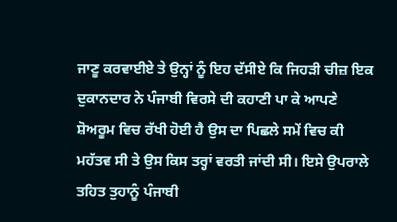ਜਾਣੂ ਕਰਵਾਈਏ ਤੇ ਉਨ੍ਹਾਂ ਨੂੰ ਇਹ ਦੱਸੀਏ ਕਿ ਜਿਹੜੀ ਚੀਜ਼ ਇਕ ਦੁਕਾਨਦਾਰ ਨੇ ਪੰਜਾਬੀ ਵਿਰਸੇ ਦੀ ਕਹਾਣੀ ਪਾ ਕੇ ਆਪਣੇ ਸ਼ੋਅਰੂਮ ਵਿਚ ਰੱਖੀ ਹੋਈ ਹੈ ਉਸ ਦਾ ਪਿਛਲੇ ਸਮੇਂ ਵਿਚ ਕੀ ਮਹੱਤਵ ਸੀ ਤੇ ਉਸ ਕਿਸ ਤਰ੍ਹਾਂ ਵਰਤੀ ਜਾਂਦੀ ਸੀ। ਇਸੇ ਉਪਰਾਲੇ ਤਹਿਤ ਤੁਹਾਨੂੰ ਪੰਜਾਬੀ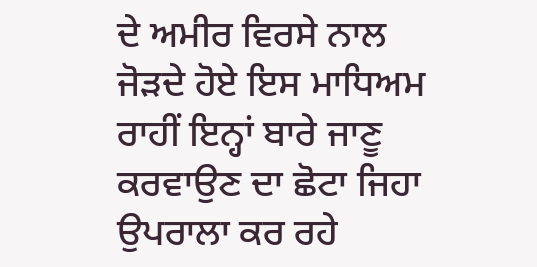ਦੇ ਅਮੀਰ ਵਿਰਸੇ ਨਾਲ ਜੋੜਦੇ ਹੋਏ ਇਸ ਮਾਧਿਅਮ ਰਾਹੀਂ ਇਨ੍ਹਾਂ ਬਾਰੇ ਜਾਣੂ ਕਰਵਾਉਣ ਦਾ ਛੋਟਾ ਜਿਹਾ ਉਪਰਾਲਾ ਕਰ ਰਹੇ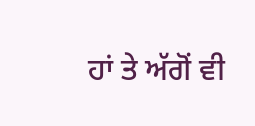ਹਾਂ ਤੇ ਅੱਗੋਂ ਵੀ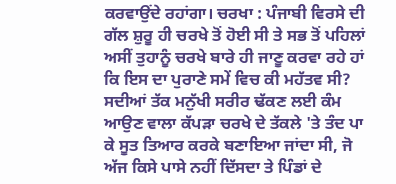ਕਰਵਾਉਂਦੇ ਰਹਾਂਗਾ। ਚਰਖਾ : ਪੰਜਾਬੀ ਵਿਰਸੇ ਦੀ ਗੱਲ ਸ਼ੁਰੂ ਹੀ ਚਰਖੇ ਤੋਂ ਹੋਈ ਸੀ ਤੇ ਸਭ ਤੋਂ ਪਹਿਲਾਂ ਅਸੀਂ ਤੁਹਾਨੂੰ ਚਰਖੇ ਬਾਰੇ ਹੀ ਜਾਣੂ ਕਰਵਾ ਰਹੇ ਹਾਂ ਕਿ ਇਸ ਦਾ ਪੁਰਾਣੇ ਸਮੇਂ ਵਿਚ ਕੀ ਮਹੱਤਵ ਸੀ? ਸਦੀਆਂ ਤੱਕ ਮਨੁੱਖੀ ਸਰੀਰ ਢੱਕਣ ਲਈ ਕੰਮ ਆਉਣ ਵਾਲਾ ਕੱਪੜਾ ਚਰਖੇ ਦੇ ਤੱਕਲੇ 'ਤੇ ਤੰਦ ਪਾ ਕੇ ਸੂਤ ਤਿਆਰ ਕਰਕੇ ਬਣਾਇਆ ਜਾਂਦਾ ਸੀ, ਜੋ ਅੱਜ ਕਿਸੇ ਪਾਸੇ ਨਹੀਂ ਦਿੱਸਦਾ ਤੇ ਪਿੰਡਾਂ ਦੇ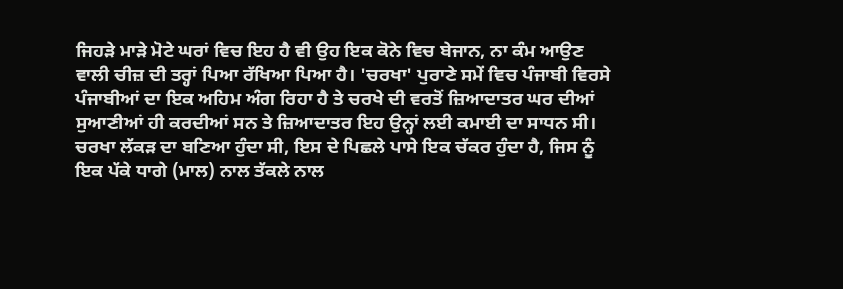ਜਿਹੜੇ ਮਾੜੇ ਮੋਟੇ ਘਰਾਂ ਵਿਚ ਇਹ ਹੈ ਵੀ ਉਹ ਇਕ ਕੋਨੇ ਵਿਚ ਬੇਜਾਨ, ਨਾ ਕੰਮ ਆਉਣ ਵਾਲੀ ਚੀਜ਼ ਦੀ ਤਰ੍ਹਾਂ ਪਿਆ ਰੱਖਿਆ ਪਿਆ ਹੈ। 'ਚਰਖਾ' ਪੁਰਾਣੇ ਸਮੇਂ ਵਿਚ ਪੰਜਾਬੀ ਵਿਰਸੇ ਪੰਜਾਬੀਆਂ ਦਾ ਇਕ ਅਹਿਮ ਅੰਗ ਰਿਹਾ ਹੈ ਤੇ ਚਰਖੇ ਦੀ ਵਰਤੋਂ ਜ਼ਿਆਦਾਤਰ ਘਰ ਦੀਆਂ ਸੁਆਣੀਆਂ ਹੀ ਕਰਦੀਆਂ ਸਨ ਤੇ ਜ਼ਿਆਦਾਤਰ ਇਹ ਉਨ੍ਹਾਂ ਲਈ ਕਮਾਈ ਦਾ ਸਾਧਨ ਸੀ। ਚਰਖਾ ਲੱਕੜ ਦਾ ਬਣਿਆ ਹੁੰਦਾ ਸੀ, ਇਸ ਦੇ ਪਿਛਲੇ ਪਾਸੇ ਇਕ ਚੱਕਰ ਹੁੰਦਾ ਹੈ, ਜਿਸ ਨੂੰ ਇਕ ਪੱਕੇ ਧਾਗੇ (ਮਾਲ) ਨਾਲ ਤੱਕਲੇ ਨਾਲ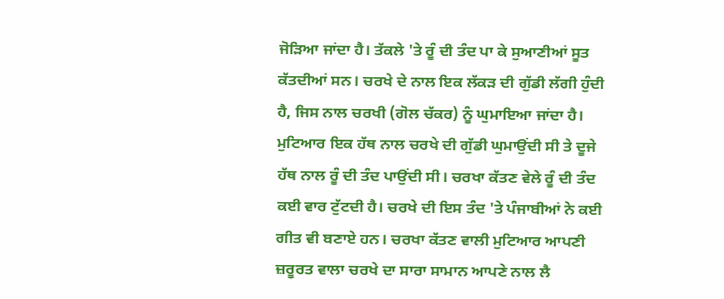ਜੋੜਿਆ ਜਾਂਦਾ ਹੈ। ਤੱਕਲੇ 'ਤੇ ਰੂੰ ਦੀ ਤੰਦ ਪਾ ਕੇ ਸੁਆਣੀਆਂ ਸੂਤ ਕੱਤਦੀਆਂ ਸਨ। ਚਰਖੇ ਦੇ ਨਾਲ ਇਕ ਲੱਕੜ ਦੀ ਗੁੱਡੀ ਲੱਗੀ ਹੁੰਦੀ ਹੈ, ਜਿਸ ਨਾਲ ਚਰਖੀ (ਗੋਲ ਚੱਕਰ) ਨੂੰ ਘੁਮਾਇਆ ਜਾਂਦਾ ਹੈ। ਮੁਟਿਆਰ ਇਕ ਹੱਥ ਨਾਲ ਚਰਖੇ ਦੀ ਗੁੱਡੀ ਘੁਮਾਉਂਦੀ ਸੀ ਤੇ ਦੂਜੇ ਹੱਥ ਨਾਲ ਰੂੰ ਦੀ ਤੰਦ ਪਾਉਂਦੀ ਸੀ। ਚਰਖਾ ਕੱਤਣ ਵੇਲੇ ਰੂੰ ਦੀ ਤੰਦ ਕਈ ਵਾਰ ਟੁੱਟਦੀ ਹੈ। ਚਰਖੇ ਦੀ ਇਸ ਤੰਦ 'ਤੇ ਪੰਜਾਬੀਆਂ ਨੇ ਕਈ ਗੀਤ ਵੀ ਬਣਾਏ ਹਨ। ਚਰਖਾ ਕੱਤਣ ਵਾਲੀ ਮੁਟਿਆਰ ਆਪਣੀ ਜ਼ਰੂਰਤ ਵਾਲਾ ਚਰਖੇ ਦਾ ਸਾਰਾ ਸਾਮਾਨ ਆਪਣੇ ਨਾਲ ਲੈ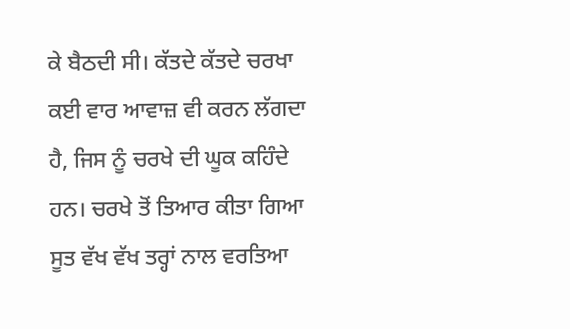ਕੇ ਬੈਠਦੀ ਸੀ। ਕੱਤਦੇ ਕੱਤਦੇ ਚਰਖਾ ਕਈ ਵਾਰ ਆਵਾਜ਼ ਵੀ ਕਰਨ ਲੱਗਦਾ ਹੈ, ਜਿਸ ਨੂੰ ਚਰਖੇ ਦੀ ਘੂਕ ਕਹਿੰਦੇ ਹਨ। ਚਰਖੇ ਤੋਂ ਤਿਆਰ ਕੀਤਾ ਗਿਆ ਸੂਤ ਵੱਖ ਵੱਖ ਤਰ੍ਹਾਂ ਨਾਲ ਵਰਤਿਆ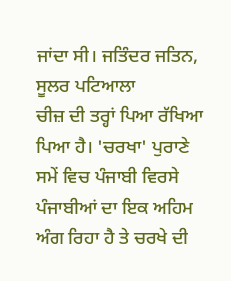ਜਾਂਦਾ ਸੀ। ਜਤਿੰਦਰ ਜਤਿਨ, ਸੂਲਰ ਪਟਿਆਲਾ
ਚੀਜ਼ ਦੀ ਤਰ੍ਹਾਂ ਪਿਆ ਰੱਖਿਆ ਪਿਆ ਹੈ। 'ਚਰਖਾ' ਪੁਰਾਣੇ ਸਮੇਂ ਵਿਚ ਪੰਜਾਬੀ ਵਿਰਸੇ ਪੰਜਾਬੀਆਂ ਦਾ ਇਕ ਅਹਿਮ ਅੰਗ ਰਿਹਾ ਹੈ ਤੇ ਚਰਖੇ ਦੀ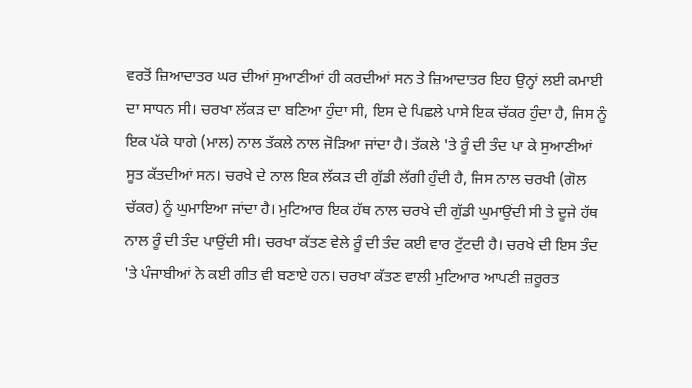ਵਰਤੋਂ ਜ਼ਿਆਦਾਤਰ ਘਰ ਦੀਆਂ ਸੁਆਣੀਆਂ ਹੀ ਕਰਦੀਆਂ ਸਨ ਤੇ ਜ਼ਿਆਦਾਤਰ ਇਹ ਉਨ੍ਹਾਂ ਲਈ ਕਮਾਈ ਦਾ ਸਾਧਨ ਸੀ। ਚਰਖਾ ਲੱਕੜ ਦਾ ਬਣਿਆ ਹੁੰਦਾ ਸੀ, ਇਸ ਦੇ ਪਿਛਲੇ ਪਾਸੇ ਇਕ ਚੱਕਰ ਹੁੰਦਾ ਹੈ, ਜਿਸ ਨੂੰ ਇਕ ਪੱਕੇ ਧਾਗੇ (ਮਾਲ) ਨਾਲ ਤੱਕਲੇ ਨਾਲ ਜੋੜਿਆ ਜਾਂਦਾ ਹੈ। ਤੱਕਲੇ 'ਤੇ ਰੂੰ ਦੀ ਤੰਦ ਪਾ ਕੇ ਸੁਆਣੀਆਂ ਸੂਤ ਕੱਤਦੀਆਂ ਸਨ। ਚਰਖੇ ਦੇ ਨਾਲ ਇਕ ਲੱਕੜ ਦੀ ਗੁੱਡੀ ਲੱਗੀ ਹੁੰਦੀ ਹੈ, ਜਿਸ ਨਾਲ ਚਰਖੀ (ਗੋਲ ਚੱਕਰ) ਨੂੰ ਘੁਮਾਇਆ ਜਾਂਦਾ ਹੈ। ਮੁਟਿਆਰ ਇਕ ਹੱਥ ਨਾਲ ਚਰਖੇ ਦੀ ਗੁੱਡੀ ਘੁਮਾਉਂਦੀ ਸੀ ਤੇ ਦੂਜੇ ਹੱਥ ਨਾਲ ਰੂੰ ਦੀ ਤੰਦ ਪਾਉਂਦੀ ਸੀ। ਚਰਖਾ ਕੱਤਣ ਵੇਲੇ ਰੂੰ ਦੀ ਤੰਦ ਕਈ ਵਾਰ ਟੁੱਟਦੀ ਹੈ। ਚਰਖੇ ਦੀ ਇਸ ਤੰਦ 'ਤੇ ਪੰਜਾਬੀਆਂ ਨੇ ਕਈ ਗੀਤ ਵੀ ਬਣਾਏ ਹਨ। ਚਰਖਾ ਕੱਤਣ ਵਾਲੀ ਮੁਟਿਆਰ ਆਪਣੀ ਜ਼ਰੂਰਤ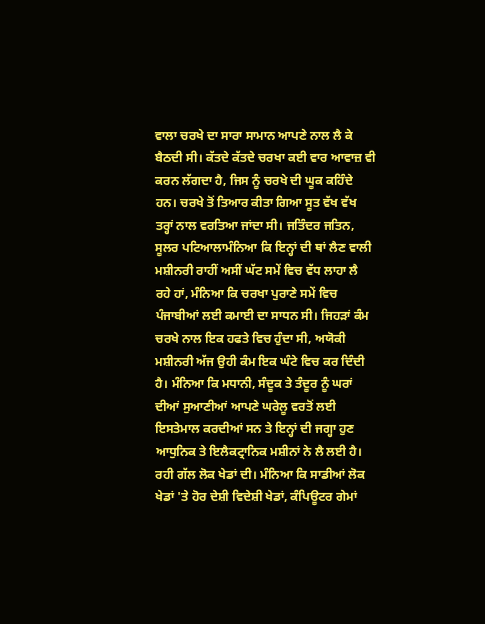ਵਾਲਾ ਚਰਖੇ ਦਾ ਸਾਰਾ ਸਾਮਾਨ ਆਪਣੇ ਨਾਲ ਲੈ ਕੇ ਬੈਠਦੀ ਸੀ। ਕੱਤਦੇ ਕੱਤਦੇ ਚਰਖਾ ਕਈ ਵਾਰ ਆਵਾਜ਼ ਵੀ ਕਰਨ ਲੱਗਦਾ ਹੈ, ਜਿਸ ਨੂੰ ਚਰਖੇ ਦੀ ਘੂਕ ਕਹਿੰਦੇ ਹਨ। ਚਰਖੇ ਤੋਂ ਤਿਆਰ ਕੀਤਾ ਗਿਆ ਸੂਤ ਵੱਖ ਵੱਖ ਤਰ੍ਹਾਂ ਨਾਲ ਵਰਤਿਆ ਜਾਂਦਾ ਸੀ। ਜਤਿੰਦਰ ਜਤਿਨ, ਸੂਲਰ ਪਟਿਆਲਾਮੰਨਿਆ ਕਿ ਇਨ੍ਹਾਂ ਦੀ ਥਾਂ ਲੈਣ ਵਾਲੀ ਮਸ਼ੀਨਰੀ ਰਾਹੀਂ ਅਸੀਂ ਘੱਟ ਸਮੇਂ ਵਿਚ ਵੱਧ ਲਾਹਾ ਲੈ ਰਹੇ ਹਾਂ, ਮੰਨਿਆ ਕਿ ਚਰਖਾ ਪੁਰਾਣੇ ਸਮੇਂ ਵਿਚ ਪੰਜਾਬੀਆਂ ਲਈ ਕਮਾਈ ਦਾ ਸਾਧਨ ਸੀ। ਜਿਹੜਾਂ ਕੰਮ ਚਰਖੇ ਨਾਲ ਇਕ ਹਫਤੇ ਵਿਚ ਹੁੰਦਾ ਸੀ, ਅਯੋਕੀ ਮਸ਼ੀਨਰੀ ਅੱਜ ਉਹੀ ਕੰਮ ਇਕ ਘੰਟੇ ਵਿਚ ਕਰ ਦਿੰਦੀ ਹੈ। ਮੰਨਿਆ ਕਿ ਮਧਾਨੀ, ਸੰਦੂਕ ਤੇ ਤੰਦੂਰ ਨੂੰ ਘਰਾਂ ਦੀਆਂ ਸੁਆਣੀਆਂ ਆਪਣੇ ਘਰੇਲੂ ਵਰਤੋਂ ਲਈ ਇਸਤੇਮਾਲ ਕਰਦੀਆਂ ਸਨ ਤੇ ਇਨ੍ਹਾਂ ਦੀ ਜਗ੍ਹਾ ਹੁਣ ਆਧੁਨਿਕ ਤੇ ਇਲੈਕਟ੍ਰਾਨਿਕ ਮਸ਼ੀਨਾਂ ਨੇ ਲੈ ਲਈ ਹੈ। ਰਹੀ ਗੱਲ ਲੋਕ ਖੇਡਾਂ ਦੀ। ਮੰਨਿਆ ਕਿ ਸਾਡੀਆਂ ਲੋਕ ਖੇਡਾਂ 'ਤੇ ਹੋਰ ਦੇਸ਼ੀ ਵਿਦੇਸ਼ੀ ਖੇਡਾਂ, ਕੰਪਿਊਟਰ ਗੇਮਾਂ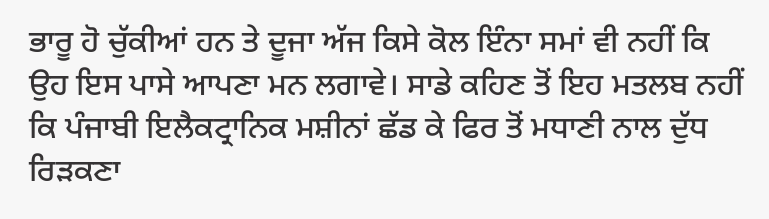ਭਾਰੂ ਹੋ ਚੁੱਕੀਆਂ ਹਨ ਤੇ ਦੂਜਾ ਅੱਜ ਕਿਸੇ ਕੋਲ ਇੰਨਾ ਸਮਾਂ ਵੀ ਨਹੀਂ ਕਿ ਉਹ ਇਸ ਪਾਸੇ ਆਪਣਾ ਮਨ ਲਗਾਵੇ। ਸਾਡੇ ਕਹਿਣ ਤੋਂ ਇਹ ਮਤਲਬ ਨਹੀਂ ਕਿ ਪੰਜਾਬੀ ਇਲੈਕਟ੍ਰਾਨਿਕ ਮਸ਼ੀਨਾਂ ਛੱਡ ਕੇ ਫਿਰ ਤੋਂ ਮਧਾਣੀ ਨਾਲ ਦੁੱਧ ਰਿੜਕਣਾ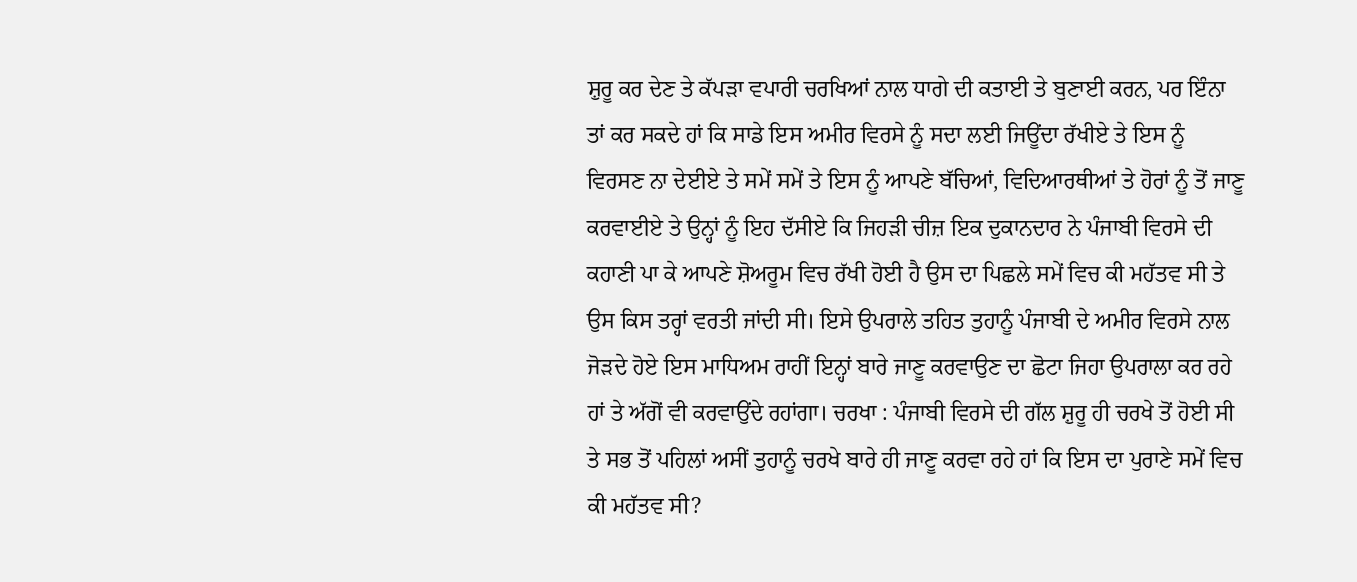ਸ਼ੁਰੂ ਕਰ ਦੇਣ ਤੇ ਕੱਪੜਾ ਵਪਾਰੀ ਚਰਖਿਆਂ ਨਾਲ ਧਾਗੇ ਦੀ ਕਤਾਈ ਤੇ ਬੁਣਾਈ ਕਰਨ, ਪਰ ਇੰਨਾ ਤਾਂ ਕਰ ਸਕਦੇ ਹਾਂ ਕਿ ਸਾਡੇ ਇਸ ਅਮੀਰ ਵਿਰਸੇ ਨੂੰ ਸਦਾ ਲਈ ਜਿਊਂਦਾ ਰੱਖੀਏ ਤੇ ਇਸ ਨੂੰ ਵਿਰਸਣ ਨਾ ਦੇਈਏ ਤੇ ਸਮੇਂ ਸਮੇਂ ਤੇ ਇਸ ਨੂੰ ਆਪਣੇ ਬੱਚਿਆਂ, ਵਿਦਿਆਰਥੀਆਂ ਤੇ ਹੋਰਾਂ ਨੂੰ ਤੋਂ ਜਾਣੂ ਕਰਵਾਈਏ ਤੇ ਉਨ੍ਹਾਂ ਨੂੰ ਇਹ ਦੱਸੀਏ ਕਿ ਜਿਹੜੀ ਚੀਜ਼ ਇਕ ਦੁਕਾਨਦਾਰ ਨੇ ਪੰਜਾਬੀ ਵਿਰਸੇ ਦੀ ਕਹਾਣੀ ਪਾ ਕੇ ਆਪਣੇ ਸ਼ੋਅਰੂਮ ਵਿਚ ਰੱਖੀ ਹੋਈ ਹੈ ਉਸ ਦਾ ਪਿਛਲੇ ਸਮੇਂ ਵਿਚ ਕੀ ਮਹੱਤਵ ਸੀ ਤੇ ਉਸ ਕਿਸ ਤਰ੍ਹਾਂ ਵਰਤੀ ਜਾਂਦੀ ਸੀ। ਇਸੇ ਉਪਰਾਲੇ ਤਹਿਤ ਤੁਹਾਨੂੰ ਪੰਜਾਬੀ ਦੇ ਅਮੀਰ ਵਿਰਸੇ ਨਾਲ ਜੋੜਦੇ ਹੋਏ ਇਸ ਮਾਧਿਅਮ ਰਾਹੀਂ ਇਨ੍ਹਾਂ ਬਾਰੇ ਜਾਣੂ ਕਰਵਾਉਣ ਦਾ ਛੋਟਾ ਜਿਹਾ ਉਪਰਾਲਾ ਕਰ ਰਹੇ ਹਾਂ ਤੇ ਅੱਗੋਂ ਵੀ ਕਰਵਾਉਂਦੇ ਰਹਾਂਗਾ। ਚਰਖਾ : ਪੰਜਾਬੀ ਵਿਰਸੇ ਦੀ ਗੱਲ ਸ਼ੁਰੂ ਹੀ ਚਰਖੇ ਤੋਂ ਹੋਈ ਸੀ ਤੇ ਸਭ ਤੋਂ ਪਹਿਲਾਂ ਅਸੀਂ ਤੁਹਾਨੂੰ ਚਰਖੇ ਬਾਰੇ ਹੀ ਜਾਣੂ ਕਰਵਾ ਰਹੇ ਹਾਂ ਕਿ ਇਸ ਦਾ ਪੁਰਾਣੇ ਸਮੇਂ ਵਿਚ ਕੀ ਮਹੱਤਵ ਸੀ?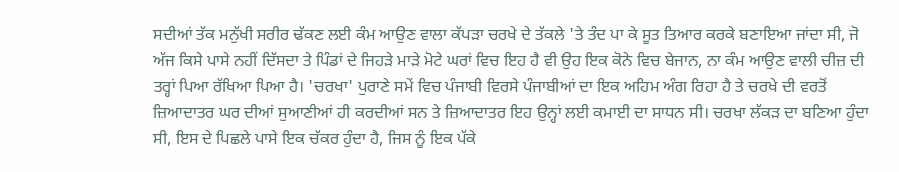ਸਦੀਆਂ ਤੱਕ ਮਨੁੱਖੀ ਸਰੀਰ ਢੱਕਣ ਲਈ ਕੰਮ ਆਉਣ ਵਾਲਾ ਕੱਪੜਾ ਚਰਖੇ ਦੇ ਤੱਕਲੇ 'ਤੇ ਤੰਦ ਪਾ ਕੇ ਸੂਤ ਤਿਆਰ ਕਰਕੇ ਬਣਾਇਆ ਜਾਂਦਾ ਸੀ, ਜੋ ਅੱਜ ਕਿਸੇ ਪਾਸੇ ਨਹੀਂ ਦਿੱਸਦਾ ਤੇ ਪਿੰਡਾਂ ਦੇ ਜਿਹੜੇ ਮਾੜੇ ਮੋਟੇ ਘਰਾਂ ਵਿਚ ਇਹ ਹੈ ਵੀ ਉਹ ਇਕ ਕੋਨੇ ਵਿਚ ਬੇਜਾਨ, ਨਾ ਕੰਮ ਆਉਣ ਵਾਲੀ ਚੀਜ਼ ਦੀ ਤਰ੍ਹਾਂ ਪਿਆ ਰੱਖਿਆ ਪਿਆ ਹੈ। 'ਚਰਖਾ' ਪੁਰਾਣੇ ਸਮੇਂ ਵਿਚ ਪੰਜਾਬੀ ਵਿਰਸੇ ਪੰਜਾਬੀਆਂ ਦਾ ਇਕ ਅਹਿਮ ਅੰਗ ਰਿਹਾ ਹੈ ਤੇ ਚਰਖੇ ਦੀ ਵਰਤੋਂ ਜ਼ਿਆਦਾਤਰ ਘਰ ਦੀਆਂ ਸੁਆਣੀਆਂ ਹੀ ਕਰਦੀਆਂ ਸਨ ਤੇ ਜ਼ਿਆਦਾਤਰ ਇਹ ਉਨ੍ਹਾਂ ਲਈ ਕਮਾਈ ਦਾ ਸਾਧਨ ਸੀ। ਚਰਖਾ ਲੱਕੜ ਦਾ ਬਣਿਆ ਹੁੰਦਾ ਸੀ, ਇਸ ਦੇ ਪਿਛਲੇ ਪਾਸੇ ਇਕ ਚੱਕਰ ਹੁੰਦਾ ਹੈ, ਜਿਸ ਨੂੰ ਇਕ ਪੱਕੇ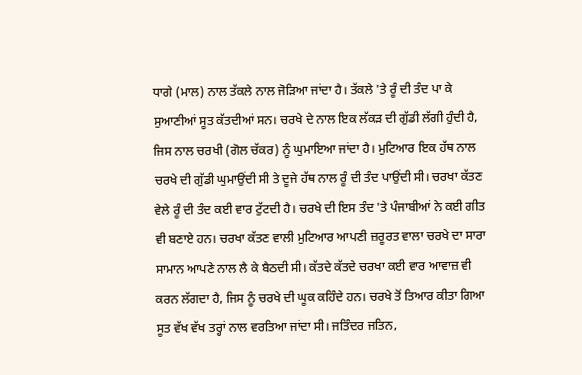ਧਾਗੇ (ਮਾਲ) ਨਾਲ ਤੱਕਲੇ ਨਾਲ ਜੋੜਿਆ ਜਾਂਦਾ ਹੈ। ਤੱਕਲੇ 'ਤੇ ਰੂੰ ਦੀ ਤੰਦ ਪਾ ਕੇ ਸੁਆਣੀਆਂ ਸੂਤ ਕੱਤਦੀਆਂ ਸਨ। ਚਰਖੇ ਦੇ ਨਾਲ ਇਕ ਲੱਕੜ ਦੀ ਗੁੱਡੀ ਲੱਗੀ ਹੁੰਦੀ ਹੈ, ਜਿਸ ਨਾਲ ਚਰਖੀ (ਗੋਲ ਚੱਕਰ) ਨੂੰ ਘੁਮਾਇਆ ਜਾਂਦਾ ਹੈ। ਮੁਟਿਆਰ ਇਕ ਹੱਥ ਨਾਲ ਚਰਖੇ ਦੀ ਗੁੱਡੀ ਘੁਮਾਉਂਦੀ ਸੀ ਤੇ ਦੂਜੇ ਹੱਥ ਨਾਲ ਰੂੰ ਦੀ ਤੰਦ ਪਾਉਂਦੀ ਸੀ। ਚਰਖਾ ਕੱਤਣ ਵੇਲੇ ਰੂੰ ਦੀ ਤੰਦ ਕਈ ਵਾਰ ਟੁੱਟਦੀ ਹੈ। ਚਰਖੇ ਦੀ ਇਸ ਤੰਦ 'ਤੇ ਪੰਜਾਬੀਆਂ ਨੇ ਕਈ ਗੀਤ ਵੀ ਬਣਾਏ ਹਨ। ਚਰਖਾ ਕੱਤਣ ਵਾਲੀ ਮੁਟਿਆਰ ਆਪਣੀ ਜ਼ਰੂਰਤ ਵਾਲਾ ਚਰਖੇ ਦਾ ਸਾਰਾ ਸਾਮਾਨ ਆਪਣੇ ਨਾਲ ਲੈ ਕੇ ਬੈਠਦੀ ਸੀ। ਕੱਤਦੇ ਕੱਤਦੇ ਚਰਖਾ ਕਈ ਵਾਰ ਆਵਾਜ਼ ਵੀ ਕਰਨ ਲੱਗਦਾ ਹੈ, ਜਿਸ ਨੂੰ ਚਰਖੇ ਦੀ ਘੂਕ ਕਹਿੰਦੇ ਹਨ। ਚਰਖੇ ਤੋਂ ਤਿਆਰ ਕੀਤਾ ਗਿਆ ਸੂਤ ਵੱਖ ਵੱਖ ਤਰ੍ਹਾਂ ਨਾਲ ਵਰਤਿਆ ਜਾਂਦਾ ਸੀ। ਜਤਿੰਦਰ ਜਤਿਨ,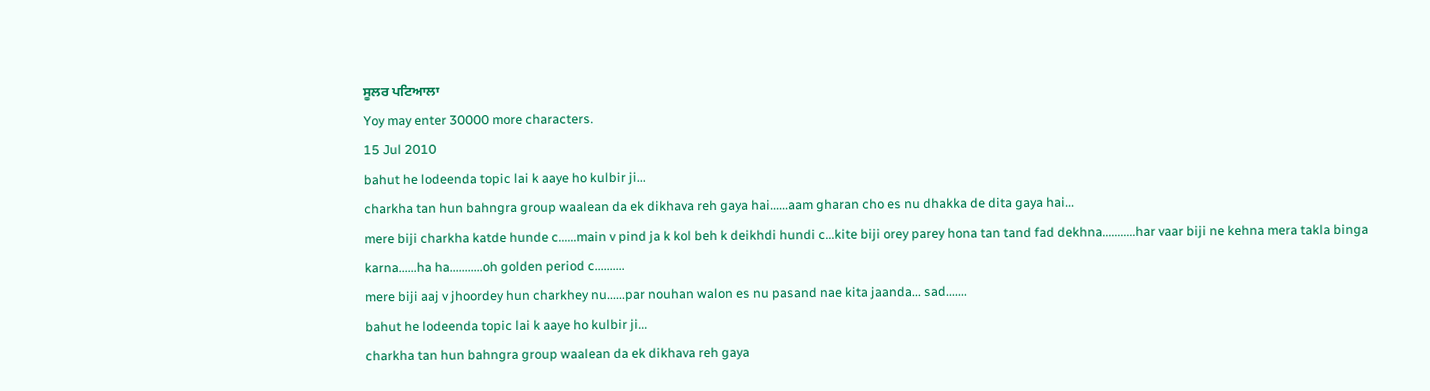ਸੂਲਰ ਪਟਿਆਲਾ
Yoy may enter 30000 more characters.
15 Jul 2010
bahut he lodeenda topic lai k aaye ho kulbir ji...
charkha tan hun bahngra group waalean da ek dikhava reh gaya hai......aam gharan cho es nu dhakka de dita gaya hai...
mere biji charkha katde hunde c......main v pind ja k kol beh k deikhdi hundi c...kite biji orey parey hona tan tand fad dekhna...........har vaar biji ne kehna mera takla binga karna......ha ha...........oh golden period c..........
mere biji aaj v jhoordey hun charkhey nu......par nouhan walon es nu pasand nae kita jaanda... sad.......
bahut he lodeenda topic lai k aaye ho kulbir ji...
charkha tan hun bahngra group waalean da ek dikhava reh gaya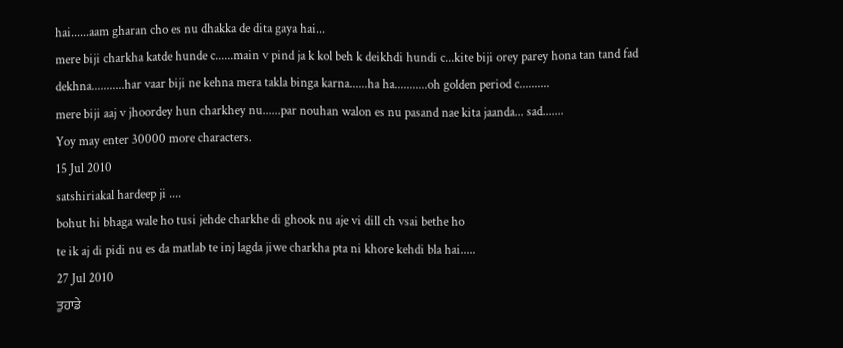hai......aam gharan cho es nu dhakka de dita gaya hai...
mere biji charkha katde hunde c......main v pind ja k kol beh k deikhdi hundi c...kite biji orey parey hona tan tand fad dekhna...........har vaar biji ne kehna mera takla binga karna......ha ha...........oh golden period c..........
mere biji aaj v jhoordey hun charkhey nu......par nouhan walon es nu pasand nae kita jaanda... sad.......
Yoy may enter 30000 more characters.
15 Jul 2010
satshiriakal hardeep ji ....
bohut hi bhaga wale ho tusi jehde charkhe di ghook nu aje vi dill ch vsai bethe ho
te ik aj di pidi nu es da matlab te inj lagda jiwe charkha pta ni khore kehdi bla hai.....
27 Jul 2010
ਤੁਹਾਡੇ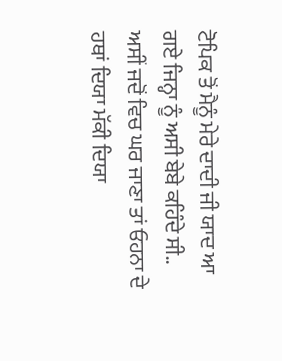ਟੋਪਿਕ ਤੋਂ ਮੈਨੂੰ ਮੇਰੇ ਦਾਦੀ ਜੀ ਯਾਦ ਆ ਗਏ ਜਿਨ੍ਹਾ ਨੂੰ ਅਸੀ ਬੇਬੇ ਕਹਿੰਦੇ ਸੀ..
ਅਸੀਂ ਜਦੋਂ ਵਿਚ ਘਰ ਜਾਣਾ ਤਾਂ ਓਹਨਾ ਦੇ ਹਥਾਂ ਦਿਯਾ ਮੱਕੀ ਦਿਯਾ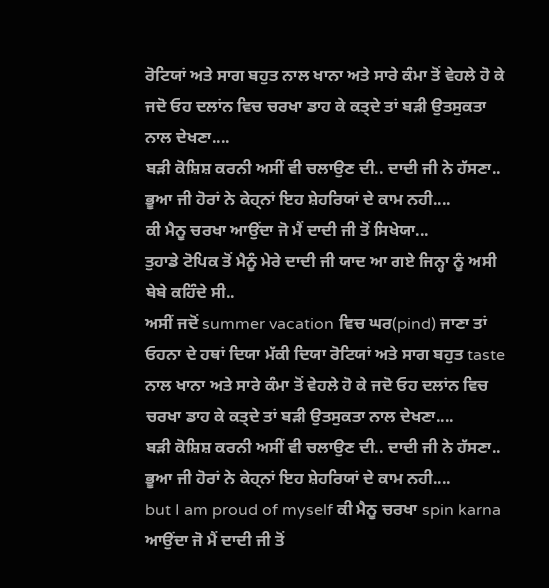ਰੋਟਿਯਾਂ ਅਤੇ ਸਾਗ ਬਹੁਤ ਨਾਲ ਖਾਨਾ ਅਤੇ ਸਾਰੇ ਕੰਮਾ ਤੋਂ ਵੇਹਲੇ ਹੋ ਕੇ ਜਦੋ ਓਹ ਦਲਾਂਨ ਵਿਚ ਚਰਖਾ ਡਾਹ ਕੇ ਕਤ੍ਦੇ ਤਾਂ ਬੜੀ ਉਤਸੁਕਤਾ ਨਾਲ ਦੇਖਣਾ....
ਬੜੀ ਕੋਸ਼ਿਸ਼ ਕਰਨੀ ਅਸੀਂ ਵੀ ਚਲਾਉਣ ਦੀ.. ਦਾਦੀ ਜੀ ਨੇ ਹੱਸਣਾ.. ਭੂਆ ਜੀ ਹੋਰਾਂ ਨੇ ਕੇਹ੍ਨਾਂ ਇਹ ਸ਼ੇਹਰਿਯਾਂ ਦੇ ਕਾਮ ਨਹੀ....
ਕੀ ਮੈਨੂ ਚਰਖਾ ਆਉਂਦਾ ਜੋ ਮੈਂ ਦਾਦੀ ਜੀ ਤੋਂ ਸਿਖੇਯਾ...
ਤੁਹਾਡੇ ਟੋਪਿਕ ਤੋਂ ਮੈਨੂੰ ਮੇਰੇ ਦਾਦੀ ਜੀ ਯਾਦ ਆ ਗਏ ਜਿਨ੍ਹਾ ਨੂੰ ਅਸੀ ਬੇਬੇ ਕਹਿੰਦੇ ਸੀ..
ਅਸੀਂ ਜਦੋਂ summer vacation ਵਿਚ ਘਰ(pind) ਜਾਣਾ ਤਾਂ ਓਹਨਾ ਦੇ ਹਥਾਂ ਦਿਯਾ ਮੱਕੀ ਦਿਯਾ ਰੋਟਿਯਾਂ ਅਤੇ ਸਾਗ ਬਹੁਤ taste ਨਾਲ ਖਾਨਾ ਅਤੇ ਸਾਰੇ ਕੰਮਾ ਤੋਂ ਵੇਹਲੇ ਹੋ ਕੇ ਜਦੋ ਓਹ ਦਲਾਂਨ ਵਿਚ ਚਰਖਾ ਡਾਹ ਕੇ ਕਤ੍ਦੇ ਤਾਂ ਬੜੀ ਉਤਸੁਕਤਾ ਨਾਲ ਦੇਖਣਾ....
ਬੜੀ ਕੋਸ਼ਿਸ਼ ਕਰਨੀ ਅਸੀਂ ਵੀ ਚਲਾਉਣ ਦੀ.. ਦਾਦੀ ਜੀ ਨੇ ਹੱਸਣਾ.. ਭੂਆ ਜੀ ਹੋਰਾਂ ਨੇ ਕੇਹ੍ਨਾਂ ਇਹ ਸ਼ੇਹਰਿਯਾਂ ਦੇ ਕਾਮ ਨਹੀ....
but I am proud of myself ਕੀ ਮੈਨੂ ਚਰਖਾ spin karna ਆਉਂਦਾ ਜੋ ਮੈਂ ਦਾਦੀ ਜੀ ਤੋਂ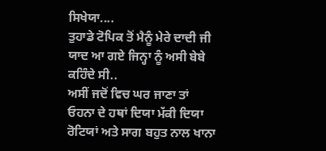ਸਿਖੇਯਾ....
ਤੁਹਾਡੇ ਟੋਪਿਕ ਤੋਂ ਮੈਨੂੰ ਮੇਰੇ ਦਾਦੀ ਜੀ ਯਾਦ ਆ ਗਏ ਜਿਨ੍ਹਾ ਨੂੰ ਅਸੀ ਬੇਬੇ ਕਹਿੰਦੇ ਸੀ..
ਅਸੀਂ ਜਦੋਂ ਵਿਚ ਘਰ ਜਾਣਾ ਤਾਂ ਓਹਨਾ ਦੇ ਹਥਾਂ ਦਿਯਾ ਮੱਕੀ ਦਿਯਾ ਰੋਟਿਯਾਂ ਅਤੇ ਸਾਗ ਬਹੁਤ ਨਾਲ ਖਾਨਾ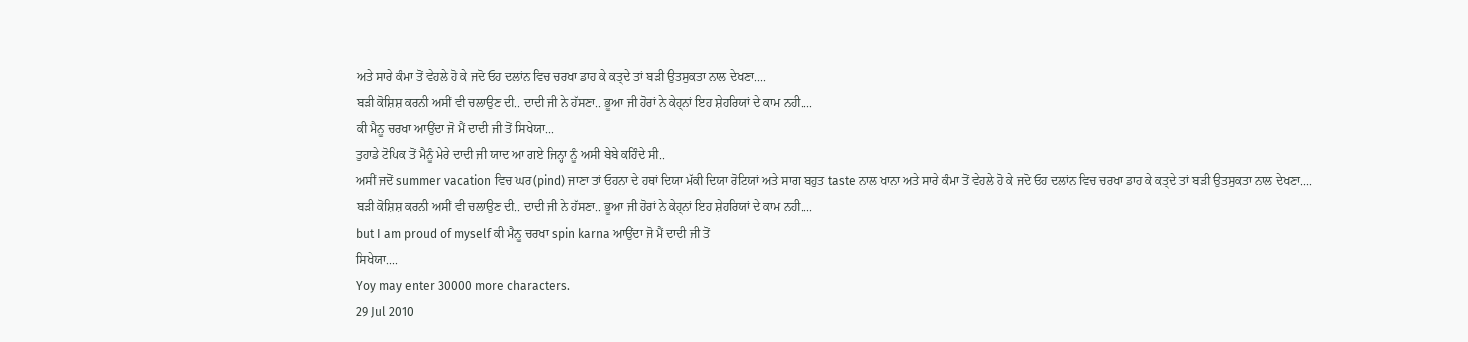ਅਤੇ ਸਾਰੇ ਕੰਮਾ ਤੋਂ ਵੇਹਲੇ ਹੋ ਕੇ ਜਦੋ ਓਹ ਦਲਾਂਨ ਵਿਚ ਚਰਖਾ ਡਾਹ ਕੇ ਕਤ੍ਦੇ ਤਾਂ ਬੜੀ ਉਤਸੁਕਤਾ ਨਾਲ ਦੇਖਣਾ....
ਬੜੀ ਕੋਸ਼ਿਸ਼ ਕਰਨੀ ਅਸੀਂ ਵੀ ਚਲਾਉਣ ਦੀ.. ਦਾਦੀ ਜੀ ਨੇ ਹੱਸਣਾ.. ਭੂਆ ਜੀ ਹੋਰਾਂ ਨੇ ਕੇਹ੍ਨਾਂ ਇਹ ਸ਼ੇਹਰਿਯਾਂ ਦੇ ਕਾਮ ਨਹੀ....
ਕੀ ਮੈਨੂ ਚਰਖਾ ਆਉਂਦਾ ਜੋ ਮੈਂ ਦਾਦੀ ਜੀ ਤੋਂ ਸਿਖੇਯਾ...
ਤੁਹਾਡੇ ਟੋਪਿਕ ਤੋਂ ਮੈਨੂੰ ਮੇਰੇ ਦਾਦੀ ਜੀ ਯਾਦ ਆ ਗਏ ਜਿਨ੍ਹਾ ਨੂੰ ਅਸੀ ਬੇਬੇ ਕਹਿੰਦੇ ਸੀ..
ਅਸੀਂ ਜਦੋਂ summer vacation ਵਿਚ ਘਰ(pind) ਜਾਣਾ ਤਾਂ ਓਹਨਾ ਦੇ ਹਥਾਂ ਦਿਯਾ ਮੱਕੀ ਦਿਯਾ ਰੋਟਿਯਾਂ ਅਤੇ ਸਾਗ ਬਹੁਤ taste ਨਾਲ ਖਾਨਾ ਅਤੇ ਸਾਰੇ ਕੰਮਾ ਤੋਂ ਵੇਹਲੇ ਹੋ ਕੇ ਜਦੋ ਓਹ ਦਲਾਂਨ ਵਿਚ ਚਰਖਾ ਡਾਹ ਕੇ ਕਤ੍ਦੇ ਤਾਂ ਬੜੀ ਉਤਸੁਕਤਾ ਨਾਲ ਦੇਖਣਾ....
ਬੜੀ ਕੋਸ਼ਿਸ਼ ਕਰਨੀ ਅਸੀਂ ਵੀ ਚਲਾਉਣ ਦੀ.. ਦਾਦੀ ਜੀ ਨੇ ਹੱਸਣਾ.. ਭੂਆ ਜੀ ਹੋਰਾਂ ਨੇ ਕੇਹ੍ਨਾਂ ਇਹ ਸ਼ੇਹਰਿਯਾਂ ਦੇ ਕਾਮ ਨਹੀ....
but I am proud of myself ਕੀ ਮੈਨੂ ਚਰਖਾ spin karna ਆਉਂਦਾ ਜੋ ਮੈਂ ਦਾਦੀ ਜੀ ਤੋਂ
ਸਿਖੇਯਾ....
Yoy may enter 30000 more characters.
29 Jul 2010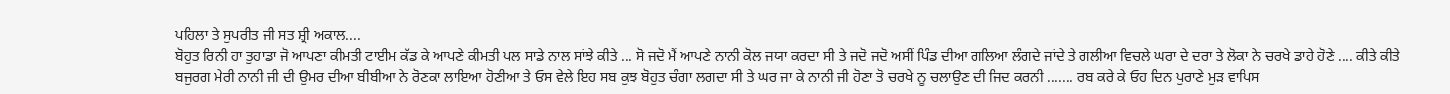ਪਹਿਲਾ ਤੇ ਸੁਪਰੀਤ ਜੀ ਸਤ ਸ਼੍ਰੀ ਅਕਾਲ....
ਬੋਹੁਤ ਰਿਨੀ ਹਾ ਤੁਹਾਡਾ ਜੋ ਆਪਣਾ ਕੀਮਤੀ ਟਾਈਮ ਕੱਡ ਕੇ ਆਪਣੇ ਕੀਮਤੀ ਪਲ ਸਾਡੇ ਨਾਲ ਸਾਂਝੇ ਕੀਤੇ ... ਸੋ ਜਦੋ ਮੈਂ ਆਪਣੇ ਨਾਨੀ ਕੋਲ ਜਯਾ ਕਰਦਾ ਸੀ ਤੇ ਜਦੋ ਜਦੋ ਅਸੀਂ ਪਿੰਡ ਦੀਆ ਗਲਿਆ ਲੰਗਦੇ ਜਾਂਦੇ ਤੇ ਗਲੀਆ ਵਿਚਲੇ ਘਰਾ ਦੇ ਦਰਾ ਤੇ ਲੋਕਾ ਨੇ ਚਰਖੇ ਡਾਹੇ ਹੋਣੇ .... ਕੀਤੇ ਕੀਤੇ ਬਜੁਰਗ ਮੇਰੀ ਨਾਨੀ ਜੀ ਦੀ ਉਮਰ ਦੀਆ ਬੀਬੀਆ ਨੇ ਰੋਣਕਾ ਲਾਇਆ ਹੋਣੀਆ ਤੇ ਓਸ ਵੇਲੇ ਇਹ ਸਬ ਕੁਝ ਬੋਹੁਤ ਚੰਗਾ ਲਗਦਾ ਸੀ ਤੇ ਘਰ ਜਾ ਕੇ ਨਾਨੀ ਜੀ ਹੋਣਾ ਤੋ ਚਰਖੇ ਨੂ ਚਲਾਉਣ ਦੀ ਜਿਦ ਕਰਨੀ ....... ਰਬ ਕਰੇ ਕੇ ਓਹ ਦਿਨ ਪੁਰਾਣੇ ਮੁੜ ਵਾਪਿਸ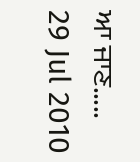ਆ ਜਾਣ.....
29 Jul 2010